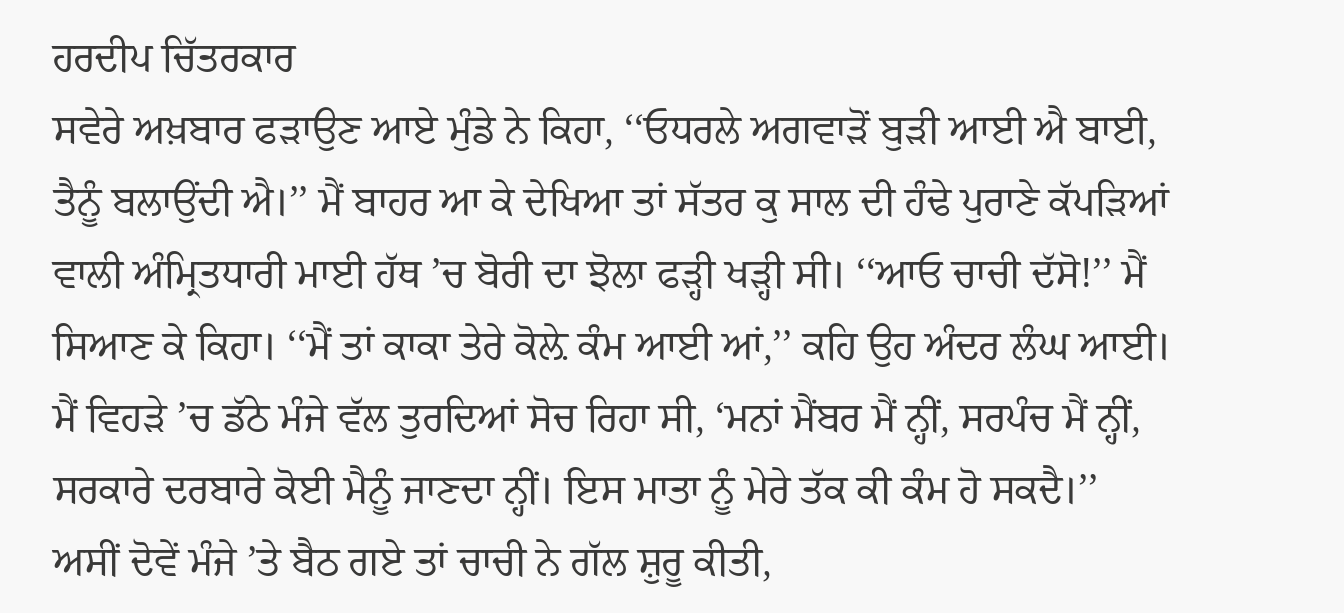ਹਰਦੀਪ ਚਿੱਤਰਕਾਰ
ਸਵੇਰੇ ਅਖ਼ਬਾਰ ਫੜਾਉਣ ਆਏ ਮੁੰਡੇ ਨੇ ਕਿਹਾ, ‘‘ਓਧਰਲੇ ਅਗਵਾੜੋਂ ਬੁੜੀ ਆਈ ਐ ਬਾਈ, ਤੈਨੂੰ ਬਲਾਉਂਦੀ ਐ।’’ ਮੈਂ ਬਾਹਰ ਆ ਕੇ ਦੇਖਿਆ ਤਾਂ ਸੱਤਰ ਕੁ ਸਾਲ ਦੀ ਹੰਢੇ ਪੁਰਾਣੇ ਕੱਪੜਿਆਂ ਵਾਲੀ ਅੰਮ੍ਰਿਤਧਾਰੀ ਮਾਈ ਹੱਥ ’ਚ ਬੋਰੀ ਦਾ ਝੋਲਾ ਫੜ੍ਹੀ ਖੜ੍ਹੀ ਸੀ। ‘‘ਆਓ ਚਾਚੀ ਦੱਸੋ!’’ ਮੈਂ ਸਿਆਣ ਕੇ ਕਿਹਾ। ‘‘ਮੈਂ ਤਾਂ ਕਾਕਾ ਤੇਰੇ ਕੋਲ਼ੇ ਕੰਮ ਆਈ ਆਂ,’’ ਕਹਿ ਉਹ ਅੰਦਰ ਲੰਘ ਆਈ।
ਮੈਂ ਵਿਹੜੇ ’ਚ ਡੱਠੇ ਮੰਜੇ ਵੱਲ ਤੁਰਦਿਆਂ ਸੋਚ ਰਿਹਾ ਸੀ, ‘ਮਨਾਂ ਮੈਂਬਰ ਮੈਂ ਨ੍ਹੀਂ, ਸਰਪੰਚ ਮੈਂ ਨ੍ਹੀਂ, ਸਰਕਾਰੇ ਦਰਬਾਰੇ ਕੋਈ ਮੈਨੂੰ ਜਾਣਦਾ ਨ੍ਹੀਂ। ਇਸ ਮਾਤਾ ਨੂੰ ਮੇਰੇ ਤੱਕ ਕੀ ਕੰਮ ਹੋ ਸਕਦੈ।’’
ਅਸੀਂ ਦੋਵੇਂ ਮੰਜੇ ’ਤੇ ਬੈਠ ਗਏ ਤਾਂ ਚਾਚੀ ਨੇ ਗੱਲ ਸ਼ੁਰੂ ਕੀਤੀ,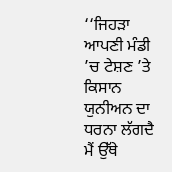‘‘ਜਿਹੜਾ ਆਪਣੀ ਮੰਡੀ ’ਚ ਟੇਸ਼ਣ ’ਤੇ ਕਿਸਾਨ ਯੁਨੀਅਨ ਦਾ ਧਰਨਾ ਲੱਗਦੈ ਮੈਂ ਉੱਥੇ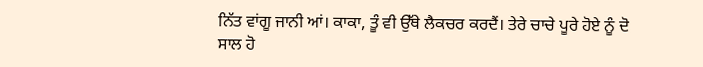ਨਿੱਤ ਵਾਂਗੂ ਜਾਨੀ ਆਂ। ਕਾਕਾ, ਤੂੰ ਵੀ ਉੱਥੇ ਲੈਕਚਰ ਕਰਦੈਂ। ਤੇਰੇ ਚਾਚੇ ਪੂਰੇ ਹੋਏ ਨੂੰ ਦੋ ਸਾਲ ਹੋ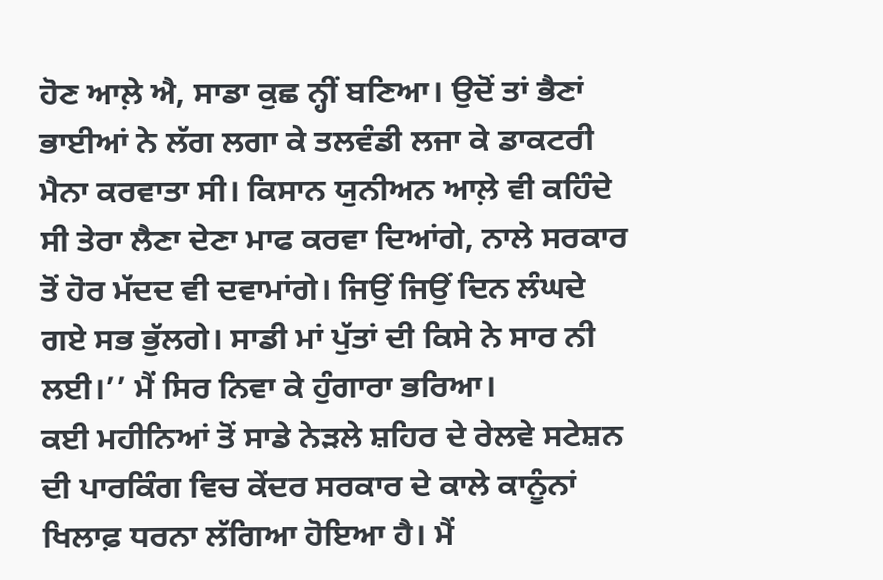ਹੋਣ ਆਲ਼ੇ ਐ, ਸਾਡਾ ਕੁਛ ਨ੍ਹੀਂ ਬਣਿਆ। ਉਦੋਂ ਤਾਂ ਭੈਣਾਂ ਭਾਈਆਂ ਨੇ ਲੱਗ ਲਗਾ ਕੇ ਤਲਵੰਡੀ ਲਜਾ ਕੇ ਡਾਕਟਰੀ ਮੈਨਾ ਕਰਵਾਤਾ ਸੀ। ਕਿਸਾਨ ਯੁਨੀਅਨ ਆਲ਼ੇ ਵੀ ਕਹਿੰਦੇ ਸੀ ਤੇਰਾ ਲੈਣਾ ਦੇਣਾ ਮਾਫ ਕਰਵਾ ਦਿਆਂਗੇ, ਨਾਲੇ ਸਰਕਾਰ ਤੋਂ ਹੋਰ ਮੱਦਦ ਵੀ ਦਵਾਮਾਂਗੇ। ਜਿਉਂ ਜਿਉਂ ਦਿਨ ਲੰਘਦੇ ਗਏ ਸਭ ਭੁੱਲਗੇ। ਸਾਡੀ ਮਾਂ ਪੁੱਤਾਂ ਦੀ ਕਿਸੇ ਨੇ ਸਾਰ ਨੀ ਲਈ।’’ ਮੈਂ ਸਿਰ ਨਿਵਾ ਕੇ ਹੁੰਗਾਰਾ ਭਰਿਆ।
ਕਈ ਮਹੀਨਿਆਂ ਤੋਂ ਸਾਡੇ ਨੇੜਲੇ ਸ਼ਹਿਰ ਦੇ ਰੇਲਵੇ ਸਟੇਸ਼ਨ ਦੀ ਪਾਰਕਿੰਗ ਵਿਚ ਕੇਂਦਰ ਸਰਕਾਰ ਦੇ ਕਾਲੇ ਕਾਨੂੰਨਾਂ ਖਿਲਾਫ਼ ਧਰਨਾ ਲੱਗਿਆ ਹੋਇਆ ਹੈ। ਮੈਂ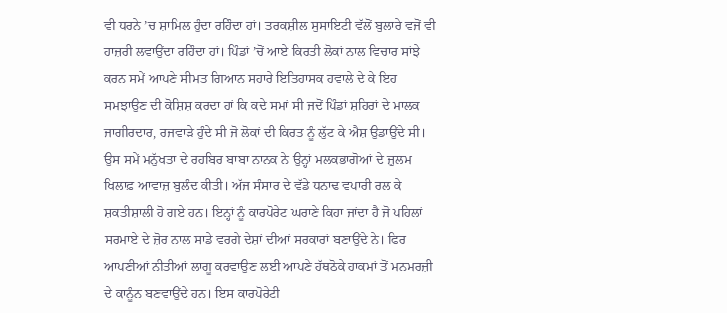ਵੀ ਧਰਨੇ ’ਚ ਸ਼ਾਮਿਲ ਹੁੰਦਾ ਰਹਿੰਦਾ ਹਾਂ। ਤਰਕਸ਼ੀਲ ਸੁਸਾਇਟੀ ਵੱਲੋਂ ਬੁਲਾਰੇ ਵਜੋਂ ਵੀ ਹਾਜ਼ਰੀ ਲਵਾਉਂਦਾ ਰਹਿੰਦਾ ਹਾਂ। ਪਿੰਡਾਂ ’ਚੋਂ ਆਏ ਕਿਰਤੀ ਲੋਕਾਂ ਨਾਲ ਵਿਚਾਰ ਸਾਂਝੇ ਕਰਨ ਸਮੇਂ ਆਪਣੇ ਸੀਮਤ ਗਿਆਨ ਸਹਾਰੇ ਇਤਿਹਾਸਕ ਹਵਾਲੇ ਦੇ ਕੇ ਇਹ ਸਮਝਾਉਣ ਦੀ ਕੋਸ਼ਿਸ਼ ਕਰਦਾ ਹਾਂ ਕਿ ਕਦੇ ਸਮਾਂ ਸੀ ਜਦੋਂ ਪਿੰਡਾਂ ਸ਼ਹਿਰਾਂ ਦੇ ਮਾਲਕ ਜਾਗੀਰਦਾਰ, ਰਜਵਾੜੇ ਹੁੰਦੇ ਸੀ ਜੋ ਲੋਕਾਂ ਦੀ ਕਿਰਤ ਨੂੰ ਲੁੱਟ ਕੇ ਐਸ਼ ਉਡਾਉਂਦੇ ਸੀ। ਉਸ ਸਮੇਂ ਮਨੁੱਖਤਾ ਦੇ ਰਹਬਿਰ ਬਾਬਾ ਨਾਨਕ ਨੇ ਉਨ੍ਹਾਂ ਮਲਕਭਾਗੋਆਂ ਦੇ ਜ਼ੁਲਮ ਖਿਲਾਫ਼ ਆਵਾਜ਼ ਬੁਲੰਦ ਕੀਤੀ। ਅੱਜ ਸੰਸਾਰ ਦੇ ਵੱਡੇ ਧਨਾਢ ਵਪਾਰੀ ਰਲ ਕੇ ਸ਼ਕਤੀਸ਼ਾਲੀ ਹੋ ਗਏ ਹਨ। ਇਨ੍ਹਾਂ ਨੂੰ ਕਾਰਪੋਰੇਟ ਘਰਾਣੇ ਕਿਹਾ ਜਾਂਦਾ ਹੈ ਜੋ ਪਹਿਲਾਂ ਸਰਮਾਏ ਦੇ ਜ਼ੋਰ ਨਾਲ ਸਾਡੇ ਵਰਗੇ ਦੇਸ਼ਾਂ ਦੀਆਂ ਸਰਕਾਰਾਂ ਬਣਾਉਂਦੇ ਨੇ। ਫਿਰ ਆਪਣੀਆਂ ਨੀਤੀਆਂ ਲਾਗੂ ਕਰਵਾਉਣ ਲਈ ਆਪਣੇ ਹੱਥਠੋਕੇ ਹਾਕਮਾਂ ਤੋਂ ਮਨਮਰਜ਼ੀ ਦੇ ਕਾਨੂੰਨ ਬਣਵਾਉਂਦੇ ਹਨ। ਇਸ ਕਾਰਪੋਰੇਟੀ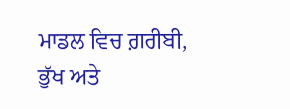ਮਾਡਲ ਵਿਚ ਗ਼ਰੀਬੀ, ਭੁੱਖ ਅਤੇ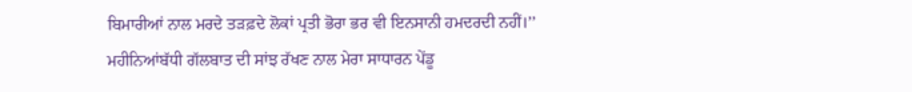ਬਿਮਾਰੀਆਂ ਨਾਲ ਮਰਦੇ ਤੜਫ਼ਦੇ ਲੋਕਾਂ ਪ੍ਰਤੀ ਭੋਰਾ ਭਰ ਵੀ ਇਨਸਾਨੀ ਹਮਦਰਦੀ ਨਹੀਂ।’’
ਮਹੀਨਿਆਂਬੱਧੀ ਗੱਲਬਾਤ ਦੀ ਸਾਂਝ ਰੱਖਣ ਨਾਲ ਮੇਰਾ ਸਾਧਾਰਨ ਪੇਂਡੂ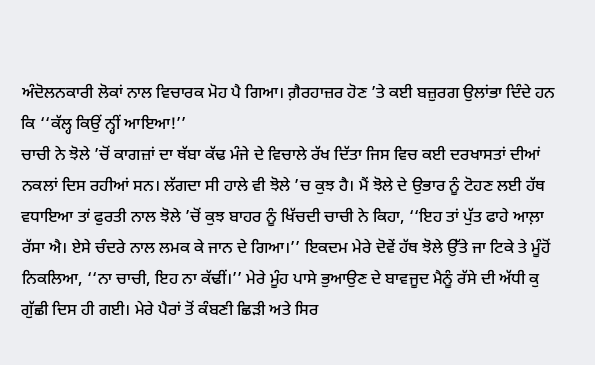ਅੰਦੋਲਨਕਾਰੀ ਲੋਕਾਂ ਨਾਲ ਵਿਚਾਰਕ ਮੋਹ ਪੈ ਗਿਆ। ਗ਼ੈਰਹਾਜ਼ਰ ਹੋਣ ’ਤੇ ਕਈ ਬਜ਼ੁਰਗ ਉਲਾਂਭਾ ਦਿੰਦੇ ਹਨ ਕਿ ‘‘ਕੱਲ੍ਹ ਕਿਉਂ ਨ੍ਹੀਂ ਆਇਆ!’’
ਚਾਚੀ ਨੇ ਝੋਲੇ ’ਚੋਂ ਕਾਗਜ਼ਾਂ ਦਾ ਥੱਬਾ ਕੱਢ ਮੰਜੇ ਦੇ ਵਿਚਾਲੇ ਰੱਖ ਦਿੱਤਾ ਜਿਸ ਵਿਚ ਕਈ ਦਰਖਾਸਤਾਂ ਦੀਆਂ ਨਕਲਾਂ ਦਿਸ ਰਹੀਆਂ ਸਨ। ਲੱਗਦਾ ਸੀ ਹਾਲੇ ਵੀ ਝੋਲੇ ’ਚ ਕੁਝ ਹੈ। ਮੈਂ ਝੋਲੇ ਦੇ ਉਭਾਰ ਨੂੰ ਟੋਹਣ ਲਈ ਹੱਥ ਵਧਾਇਆ ਤਾਂ ਫੁਰਤੀ ਨਾਲ ਝੋਲੇ ’ਚੋਂ ਕੁਝ ਬਾਹਰ ਨੂੰ ਖਿੱਚਦੀ ਚਾਚੀ ਨੇ ਕਿਹਾ, ‘‘ਇਹ ਤਾਂ ਪੁੱਤ ਫਾਹੇ ਆਲ਼ਾ ਰੱਸਾ ਐ। ਏਸੇ ਚੰਦਰੇ ਨਾਲ ਲਮਕ ਕੇ ਜਾਨ ਦੇ ਗਿਆ।’’ ਇਕਦਮ ਮੇਰੇ ਦੋਵੇਂ ਹੱਥ ਝੋਲੇ ਉੱਤੇ ਜਾ ਟਿਕੇ ਤੇ ਮੂੰਹੋਂ ਨਿਕਲਿਆ, ‘‘ਨਾ ਚਾਚੀ, ਇਹ ਨਾ ਕੱਢੀਂ।’’ ਮੇਰੇ ਮੂੰਹ ਪਾਸੇ ਭੁਆਉਣ ਦੇ ਬਾਵਜੂਦ ਮੈਨੂੰ ਰੱਸੇ ਦੀ ਅੱਧੀ ਕੁ ਗੁੱਛੀ ਦਿਸ ਹੀ ਗਈ। ਮੇਰੇ ਪੈਰਾਂ ਤੋਂ ਕੰਬਣੀ ਛਿੜੀ ਅਤੇ ਸਿਰ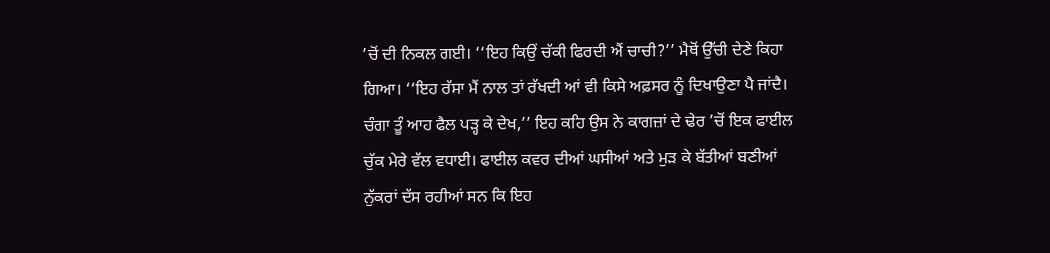’ਚੋਂ ਦੀ ਨਿਕਲ ਗਈ। ‘‘ਇਹ ਕਿਉਂ ਚੱਕੀ ਫਿਰਦੀ ਐਂ ਚਾਚੀ?’’ ਮੈਥੋਂ ਉੱਚੀ ਦੇਣੇ ਕਿਹਾ ਗਿਆ। ‘‘ਇਹ ਰੱਸਾ ਮੈਂ ਨਾਲ ਤਾਂ ਰੱਖਦੀ ਆਂ ਵੀ ਕਿਸੇ ਅਫ਼ਸਰ ਨੂੰ ਦਿਖਾਉਣਾ ਪੈ ਜਾਂਦੈ। ਚੰਗਾ ਤੂੰ ਆਹ ਫੈਲ ਪੜ੍ਹ ਕੇ ਦੇਖ,’’ ਇਹ ਕਹਿ ਉਸ ਨੇ ਕਾਗਜ਼ਾਂ ਦੇ ਢੇਰ ’ਚੋਂ ਇਕ ਫਾਈਲ ਚੁੱਕ ਮੇਰੇ ਵੱਲ ਵਧਾਈ। ਫਾਈਲ ਕਵਰ ਦੀਆਂ ਘਸੀਆਂ ਅਤੇ ਮੁੜ ਕੇ ਬੱਤੀਆਂ ਬਣੀਆਂ ਨੁੱਕਰਾਂ ਦੱਸ ਰਹੀਆਂ ਸਨ ਕਿ ਇਹ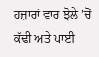ਹਜ਼ਾਰਾਂ ਵਾਰ ਝੋਲੇ ’ਚੋਂ ਕੱਢੀ ਅਤੇ ਪਾਈ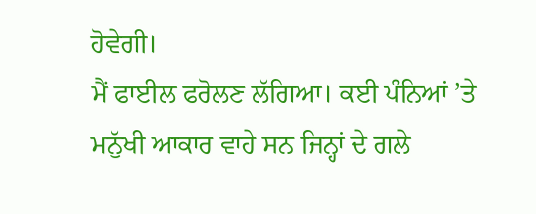ਹੋਵੇਗੀ।
ਮੈਂ ਫਾਈਲ ਫਰੋਲਣ ਲੱਗਿਆ। ਕਈ ਪੰਨਿਆਂ ’ਤੇ ਮਨੁੱਖੀ ਆਕਾਰ ਵਾਹੇ ਸਨ ਜਿਨ੍ਹਾਂ ਦੇ ਗਲੇ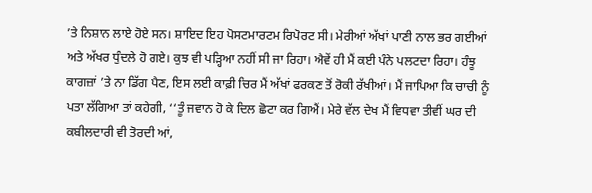’ਤੇ ਨਿਸ਼ਾਨ ਲਾਏ ਹੋਏ ਸਨ। ਸ਼ਾਇਦ ਇਹ ਪੋਸਟਮਾਰਟਮ ਰਿਪੋਰਟ ਸੀ। ਮੇਰੀਆਂ ਅੱਖਾਂ ਪਾਣੀ ਨਾਲ ਭਰ ਗਈਆਂ ਅਤੇ ਅੱਖਰ ਧੁੰਦਲੇ ਹੋ ਗਏ। ਕੁਝ ਵੀ ਪੜ੍ਹਿਆ ਨਹੀਂ ਸੀ ਜਾ ਰਿਹਾ। ਐਵੇਂ ਹੀ ਮੈਂ ਕਈ ਪੰਨੇ ਪਲਟਦਾ ਰਿਹਾ। ਹੰਝੂ ਕਾਗਜ਼ਾਂ ’ਤੇ ਨਾ ਡਿੱਗ ਪੈਣ, ਇਸ ਲਈ ਕਾਫ਼ੀ ਚਿਰ ਮੈਂ ਅੱਖਾਂ ਫਰਕਣ ਤੋਂ ਰੋਕੀ ਰੱਖੀਆਂ। ਮੈਂ ਜਾਪਿਆ ਕਿ ਚਾਚੀ ਨੂੰ ਪਤਾ ਲੱਗਿਆ ਤਾਂ ਕਹੇਗੀ, ‘‘ਤੂੰ ਜਵਾਨ ਹੋ ਕੇ ਦਿਲ ਛੋਟਾ ਕਰ ਗਿਐਂ। ਮੇਰੇ ਵੱਲ ਦੇਖ ਮੈਂ ਵਿਧਵਾ ਤੀਵੀਂ ਘਰ ਦੀ ਕਬੀਲਦਾਰੀ ਵੀ ਤੋਰਦੀ ਆਂ,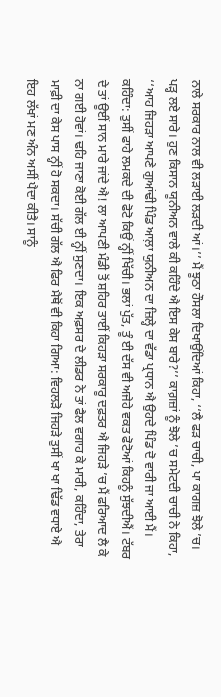ਨਾਲੇ ਸਰਕਾਰ ਨਾਲ ਵੀ ਲੜਾਈ ਲੜਦੀ ਆਂ।’’ ਮੈਂ ਝੂਠਾ ਹੌਸਲਾ ਦਿਖਾਉਂਦਿਆਂ ਕਿਹਾ, ‘‘ਲੈ ਫੜ ਚਾਚੀ, ਪਾ ਕਾਗਜ਼ ਝੋਲੇ ’ਚ। ਪੜ੍ਹ ਲਏ ਸਾਰੇ। ਹੁਣ ਕਿਸਾਨ ਯੂਨੀਅਨ ਵਾਲੇ ਕੀ ਕਹਿੰਦੇ ਐ ਇਸ ਕੇਸ ਬਾਰੇ?’’ ਕਾਗ਼ਜ਼ਾਂ ਨੂੰ ਝੋਲੇ ’ਚ ਸਮੇਟਦੀ ਚਾਚੀ ਨੇ ਕਿਹਾ, ‘‘ਆਹ ਜਿਹੜਾ ਆਪਣੇ ਗੁਆਂਢੀ ਪਿੰਡ ਆਲ਼ਾ ਯੁਨੀਅਨ ਦਾ ਜ਼ਿਲ੍ਹੇ ਦਾ ਵੱਡਾ ਪ੍ਰਧਾਨ ਐ ਉਹਦੇ ਪਿੰਡ ਦੋ ਵਾਰੀ ਜਾ ਆਈ ਮੈਂ। ਕਹਿੰਦਾ: ਤੁਸੀਂ ਫਾਹੇ ਲਮਕਦੇ ਦੀ ਫੋਟੋ ਕਿਉਂ ਨ੍ਹੀਂ ਖਿੱਚੀ। ਭਲਾਂ ਪੁੱਤ, ਤੂੰ ਈ ਦੱਸ ਵੀ ਅਜੇਹੇ ਵਕਤ ਫੋਟੋਆਂ ਕਿਹਨੂੰ ਸੁੱਝਦੀਐਂ। ਟੱਬਰ ਦੇ ਤਾਂ ਊਈਂ ਸਾਨ ਮਾਰੇ ਜਾਂਦੇ ਐ! ਲਾ ਆਪਣੀ ਮੰਡੀ ਤੋਂ ਸ਼ਹਿਰ ਤਾਈਂ ਕਿਹੜਾ ਸਰਕਾਰੂ ਦਫ਼ਤਰ ਐ ਜਿਹੜੇ ’ਚ ਮੈਂ ਫਰਿਆਦ ਲੈ ਕੇ ਨਾ ਗਈ ਹੋਵਾਂ। ਢਹਿ ਜਾਣਾ ਕੋਈ ਗੱਲ ਈ ਨ੍ਹੀਂ ਸੁਣਦਾ। ਇਕ ਅਫ਼ਸਰ ਦੇ ਲੀਡਰ ਨੇ ਤਾਂ ਫੈਲ ਵਗਾਹ ਕੇ ਮਾਰੀ, ਕਹਿੰਦਾ, ਤੇਰਾ ਮਾਫ਼ੀ ਦਾ ਕੇਸ ਪਾਸ ਨ੍ਹੀਂ ਹੋ ਸਕਦਾ। ਸੱਚੀ ਗੱਲ ਐ ਫਿਰ ਮੈਥੋਂ ਵੀ ਕਿਹਾ ਗਿਆ: ਵਿਹਲੜੋ ਜਿਹੜੇ ਤੁਸੀਂ ਖਾ ਖਾ ਢਿੱਡ ਵਧਾਏ ਐ ਇਹ ਲੱਖਾਂ ਮਣ ਅੰਨ ਅਸੀਂ ਪੈਦਾ ਕੀਤੈ। ਸਾਨੂੰ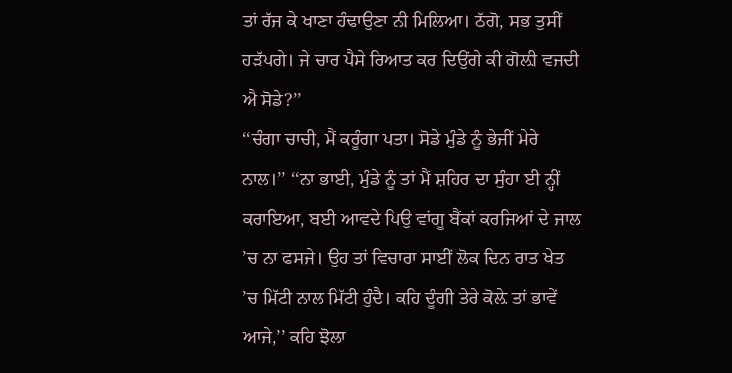ਤਾਂ ਰੱਜ ਕੇ ਖਾਣਾ ਹੰਢਾਉਣਾ ਨੀ ਮਿਲਿਆ। ਠੱਗੋ, ਸਭ ਤੁਸੀਂ ਹੜੱਪਗੇ। ਜੇ ਚਾਰ ਪੈਸੇ ਰਿਆਤ ਕਰ ਦਿਉਂਗੇ ਕੀ ਗੋਲ਼ੀ ਵਜਦੀ ਐ ਸੋਡੇ?’’
‘‘ਚੰਗਾ ਚਾਚੀ, ਮੈਂ ਕਰੂੰਗਾ ਪਤਾ। ਸੋਡੇ ਮੁੰਡੇ ਨੂੰ ਭੇਜੀਂ ਮੇਰੇ ਨਾਲ।’’ ‘‘ਨਾ ਭਾਈ, ਮੁੰਡੇ ਨੂੰ ਤਾਂ ਮੈਂ ਸ਼ਹਿਰ ਦਾ ਸੁੰਹਾ ਈ ਨ੍ਹੀਂ ਕਰਾਇਆ, ਬਈ ਆਵਦੇ ਪਿਉ ਵਾਂਗੂ ਬੈਂਕਾਂ ਕਰਜਿਆਂ ਦੇ ਜਾਲ ’ਚ ਨਾ ਫਸਜੇ। ਉਹ ਤਾਂ ਵਿਚਾਰਾ ਸਾਈਂ ਲੋਕ ਦਿਨ ਰਾਤ ਖੇਤ ’ਚ ਮਿੱਟੀ ਨਾਲ ਮਿੱਟੀ ਹੁੰਦੈ। ਕਹਿ ਦੂੰਗੀ ਤੇਰੇ ਕੋਲ਼ੇ ਤਾਂ ਭਾਵੇਂ ਆਜੇ,’’ ਕਹਿ ਝੋਲਾ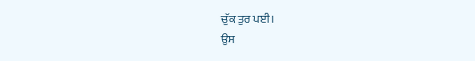ਚੁੱਕ ਤੁਰ ਪਈ।
ਉਸ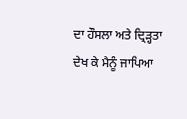ਦਾ ਹੌਸਲਾ ਅਤੇ ਦ੍ਰਿੜ੍ਹਤਾ ਦੇਖ ਕੇ ਮੈਨੂੰ ਜਾਪਿਆ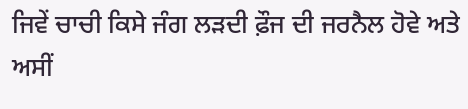ਜਿਵੇਂ ਚਾਚੀ ਕਿਸੇ ਜੰਗ ਲੜਦੀ ਫ਼ੌਜ ਦੀ ਜਰਨੈਲ ਹੋਵੇ ਅਤੇ ਅਸੀਂ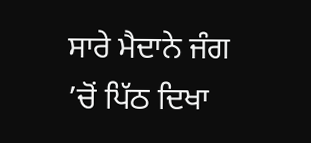ਸਾਰੇ ਮੈਦਾਨੇ ਜੰਗ ’ਚੋਂ ਪਿੱਠ ਦਿਖਾ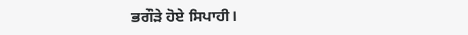ਭਗੌੜੇ ਹੋਏ ਸਿਪਾਹੀ।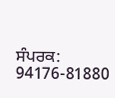ਸੰਪਰਕ: 94176-81880